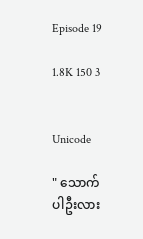Episode 19

1.8K 150 3


Unicode

" သောက်ပါဦးလား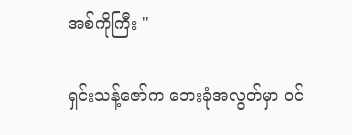အစ်ကိုကြီး "

ရှင်းသန့်ဇော်က ဘေးခုံအလွတ်မှာ ဝင်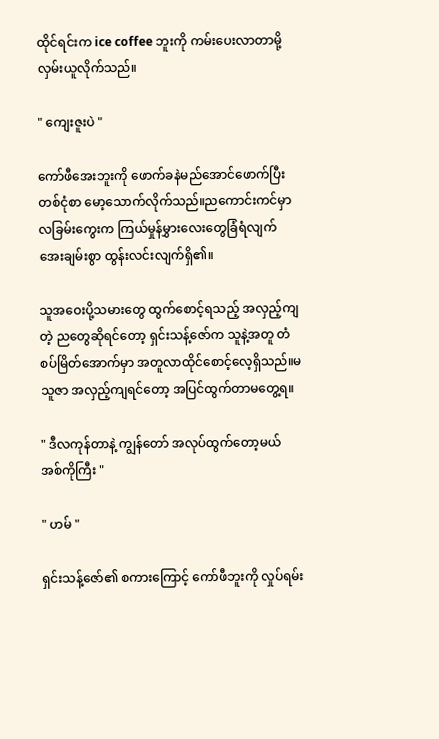ထိုင်ရင်းက ice coffee ဘူးကို ကမ်းပေးလာတာမို့ လှမ်းယူလိုက်သည်။

" ကျေးဇူးပဲ "

ကော်ဖီအေးဘူးကို ဖောက်ခနဲမည်အောင်ဖောက်ပြီး တစ်ငုံစာ မော့သောက်လိုက်သည်။ညကောင်းကင်မှာ လခြမ်းကွေးက ကြယ်မှုန်မွှားလေးတွေခြံရံလျက် အေးချမ်းစွာ ထွန်းလင်းလျက်ရှိ၏။

သူအဝေးပို့သမားတွေ ထွက်စောင့်ရသည့် အလှည့်ကျတဲ့ ညတွေဆိုရင်တော့ ရှင်းသန့်ဇော်က သူနဲ့အတူ တံစပ်မြိတ်အောက်မှာ အတူလာထိုင်စောင့်လေ့ရှိသည်။မသူဇာ အလှည့်ကျရင်တော့ အပြင်ထွက်တာမတွေ့ရ။

" ဒီလကုန်တာနဲ့ ကျွန်တော် အလုပ်ထွက်တော့မယ် အစ်ကိုကြီး "

" ဟမ် "

ရှင်းသန့်ဇော်၏ စကားကြောင့် ကော်ဖီဘူးကို လှုပ်ရမ်း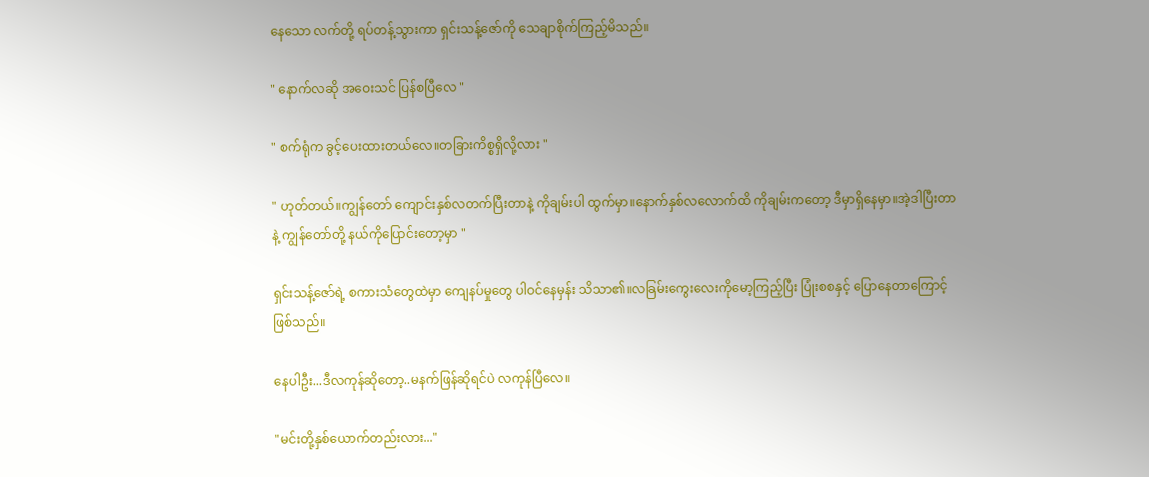နေသော လက်တို့ ရပ်တန့်သွားကာ ရှင်းသန့်ဇော်ကို သေချာစိုက်ကြည့်မိသည်။

" နောက်လဆို အဝေးသင် ပြန်စပြီလေ "

" စက်ရုံက ခွင့်ပေးထားတယ်လေ။တခြားကိစ္စရှိလို့လား "

" ဟုတ်တယ်။ကျွန်တော် ကျောင်းနှစ်လတက်ပြီးတာနဲ့ ကိုချမ်းပါ ထွက်မှာ။နောက်နှစ်လလောက်ထိ ကိုချမ်းကတော့ ဒီမှာရှိနေမှာ။အဲ့ဒါပြီးတာနဲ့ ကျွန်တော်တို့ နယ်ကိုပြောင်းတော့မှာ "

ရှင်းသန့်ဇော်ရဲ့ စကားသံတွေထဲမှာ ကျေနပ်မှုတွေ ပါဝင်နေမှန်း သိသာ၏။လခြမ်းကွေးလေးကိုမော့ကြည့်ပြီး ပြုံးစစနှင့် ပြောနေတာကြောင့်ဖြစ်သည်။

နေပါဦး...ဒီလကုန်ဆိုတော့..မနက်ဖြန်ဆိုရင်ပဲ လကုန်ပြီလေ။

"မင်းတို့နှစ်ယောက်တည်းလား..."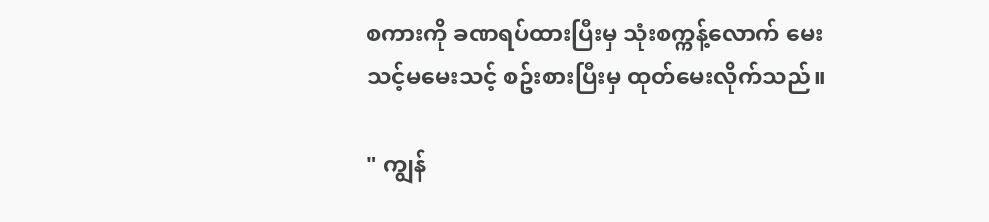စကားကို ခဏရပ်ထားပြီးမှ သုံးစက္ကန့်လောက် မေးသင့်မမေးသင့် စဥ်းစားပြီးမှ ထုတ်မေးလိုက်သည်။

" ကျွန်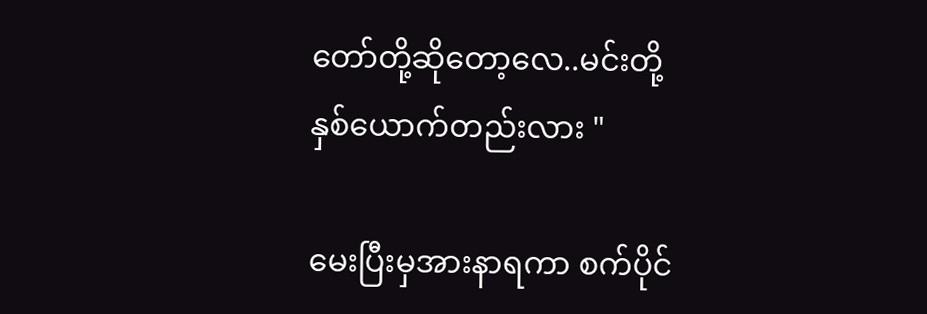တော်တို့ဆိုတော့လေ..မင်းတို့ နှစ်ယောက်တည်းလား "

မေးပြီးမှအားနာရကာ စက်ပိုင်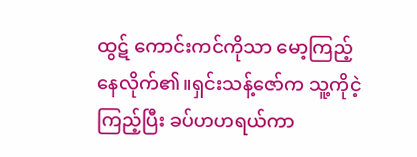ထွဋ် ကောင်းကင်ကိုသာ မော့ကြည့်နေလိုက်၏။ရှင်းသန့်ဇော်က သူ့ကိုငဲ့ကြည့်ပြီး ခပ်ဟဟရယ်ကာ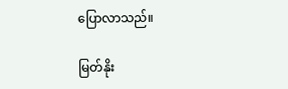ပြောလာသည်။

မြတ်နိုး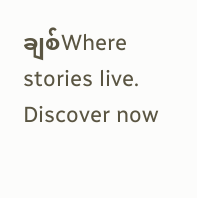ချစ်Where stories live. Discover now